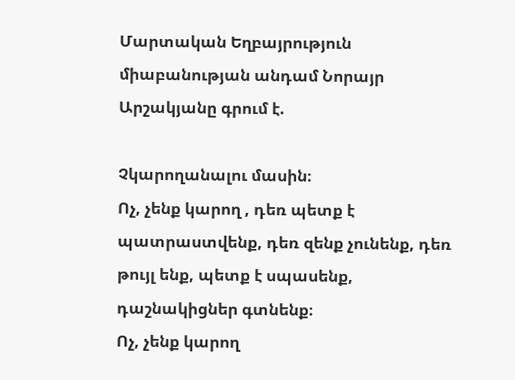Մարտական Եղբայրություն միաբանության անդամ Նորայր Արշակյանը գրում է.

Չկարողանալու մասին։
Ոչ, չենք կարող , դեռ պետք է պատրաստվենք, դեռ զենք չունենք, դեռ թույլ ենք, պետք է սպասենք, դաշնակիցներ գտնենք։
Ոչ, չենք կարող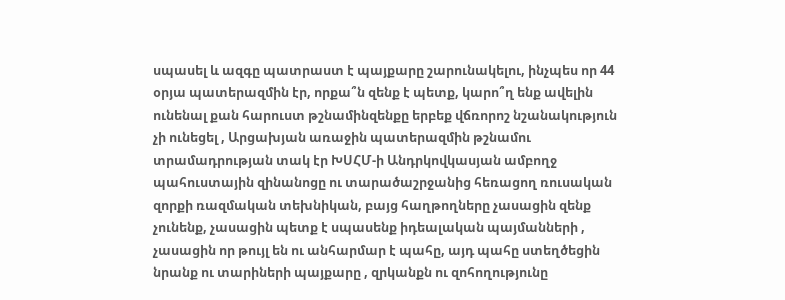սպասել և ազգը պատրաստ է պայքարը շարունակելու, ինչպես որ 44 օրյա պատերազմին էր, որքա՞ն զենք է պետք, կարո՞ղ ենք ավելին ունենալ քան հարուստ թշնամինզենքը երբեք վճռորոշ նշանակություն չի ունեցել , Արցախյան առաջին պատերազմին թշնամու տրամադրության տակ էր ԽՍՀՄ-ի Անդրկովկասյան ամբողջ պահուստային զինանոցը ու տարածաշրջանից հեռացող ռուսական զորքի ռազմական տեխնիկան, բայց հաղթողները չասացին զենք չունենք, չասացին պետք է սպասենք իդեալական պայմանների , չասացին որ թույլ են ու անհարմար է պահը, այդ պահը ստեղծեցին նրանք ու տարիների պայքարը , զրկանքն ու զոհողությունը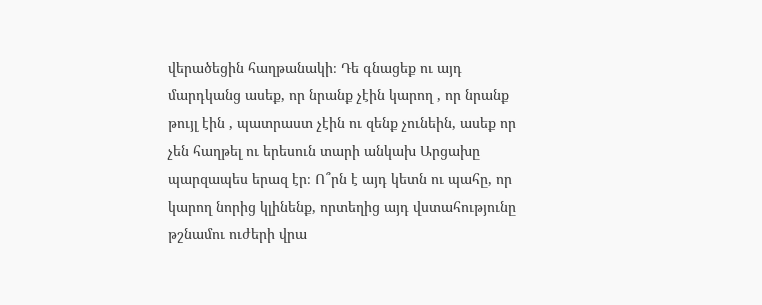վերածեցին հաղթանակի։ Դե գնացեք ու այդ մարդկանց ասեք, որ նրանք չէին կարող , որ նրանք թույլ էին , պատրաստ չէին ու զենք չունեին, ասեք որ չեն հաղթել ու երեսուն տարի անկախ Արցախը պարզապես երազ էր։ Ո՞րն է այդ կետն ու պահը, որ կարող նորից կլինենք, որտեղից այդ վստահությունը թշնամու ուժերի վրա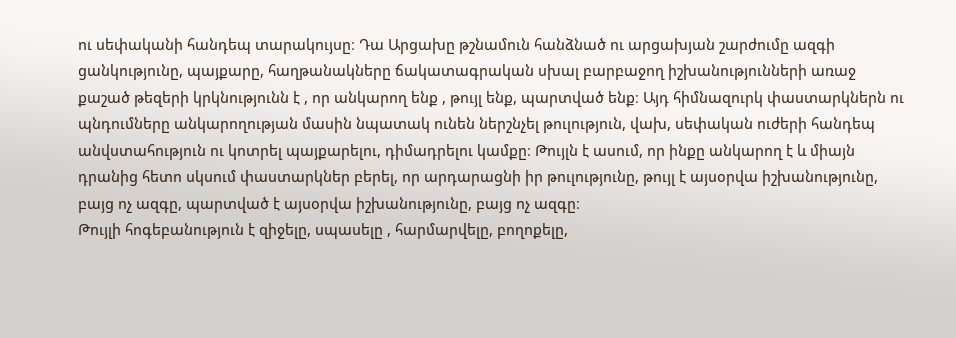ու սեփականի հանդեպ տարակույսը։ Դա Արցախը թշնամուն հանձնած ու արցախյան շարժումը ազգի ցանկությունը, պայքարը, հաղթանակները ճակատագրական սխալ բարբաջող իշխանությունների առաջ քաշած թեզերի կրկնությունն է , որ անկարող ենք , թույլ ենք, պարտված ենք։ Այդ հիմնազուրկ փաստարկներն ու պնդումները անկարողության մասին նպատակ ունեն ներշնչել թուլություն, վախ, սեփական ուժերի հանդեպ անվստահություն ու կոտրել պայքարելու, դիմադրելու կամքը։ Թույլն է ասում, որ ինքը անկարող է և միայն դրանից հետո սկսում փաստարկներ բերել, որ արդարացնի իր թուլությունը, թույլ է այսօրվա իշխանությունը, բայց ոչ ազգը, պարտված է այսօրվա իշխանությունը, բայց ոչ ազգը։
Թույլի հոգեբանություն է զիջելը, սպասելը , հարմարվելը, բողոքելը,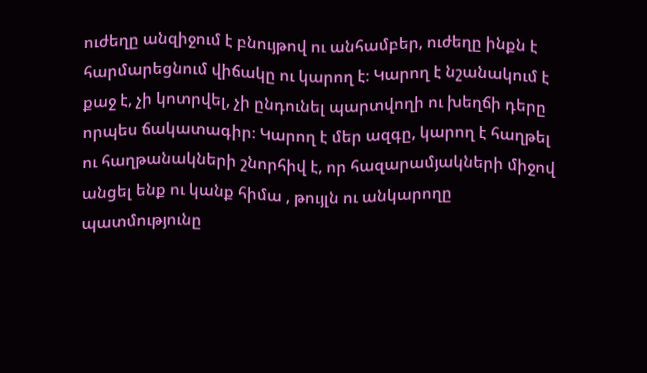ուժեղը անզիջում է բնույթով ու անհամբեր, ուժեղը ինքն է հարմարեցնում վիճակը ու կարող է։ Կարող է նշանակում է քաջ է, չի կոտրվել, չի ընդունել պարտվողի ու խեղճի դերը որպես ճակատագիր։ Կարող է մեր ազգը, կարող է հաղթել ու հաղթանակների շնորհիվ է, որ հազարամյակների միջով անցել ենք ու կանք հիմա , թույլն ու անկարողը պատմությունը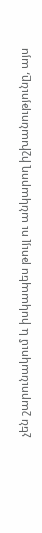չեն շարունակում և իսկապես թույլ ու անկարող իշխանությունը, այս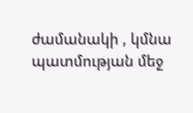ժամանակի , կմնա պատմության մեջ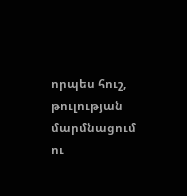որպես հուշ, թուլության մարմնացում ու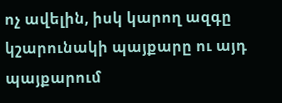ոչ ավելին, իսկ կարող ազգը կշարունակի պայքարը ու այդ պայքարում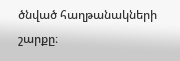ծնված հաղթանակների շարքը։